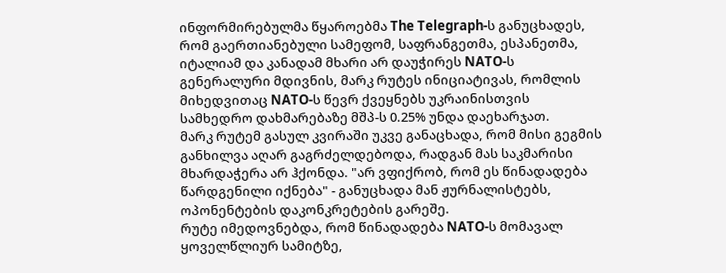ინფორმირებულმა წყაროებმა The Telegraph-ს განუცხადეს, რომ გაერთიანებული სამეფომ, საფრანგეთმა, ესპანეთმა, იტალიამ და კანადამ მხარი არ დაუჭირეს NATO-ს გენერალური მდივნის, მარკ რუტეს ინიციატივას, რომლის მიხედვითაც NATO-ს წევრ ქვეყნებს უკრაინისთვის სამხედრო დახმარებაზე მშპ-ს 0.25% უნდა დაეხარჯათ.
მარკ რუტემ გასულ კვირაში უკვე განაცხადა, რომ მისი გეგმის განხილვა აღარ გაგრძელდებოდა, რადგან მას საკმარისი მხარდაჭერა არ ჰქონდა. "არ ვფიქრობ, რომ ეს წინადადება წარდგენილი იქნება" - განუცხადა მან ჟურნალისტებს, ოპონენტების დაკონკრეტების გარეშე.
რუტე იმედოვნებდა, რომ წინადადება NATO-ს მომავალ ყოველწლიურ სამიტზე,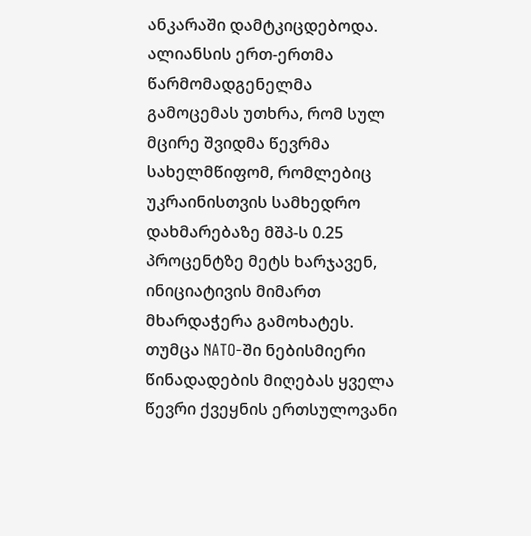ანკარაში დამტკიცდებოდა.
ალიანსის ერთ-ერთმა წარმომადგენელმა გამოცემას უთხრა, რომ სულ მცირე შვიდმა წევრმა სახელმწიფომ, რომლებიც უკრაინისთვის სამხედრო დახმარებაზე მშპ-ს 0.25 პროცენტზე მეტს ხარჯავენ, ინიციატივის მიმართ მხარდაჭერა გამოხატეს. თუმცა NATO-ში ნებისმიერი წინადადების მიღებას ყველა წევრი ქვეყნის ერთსულოვანი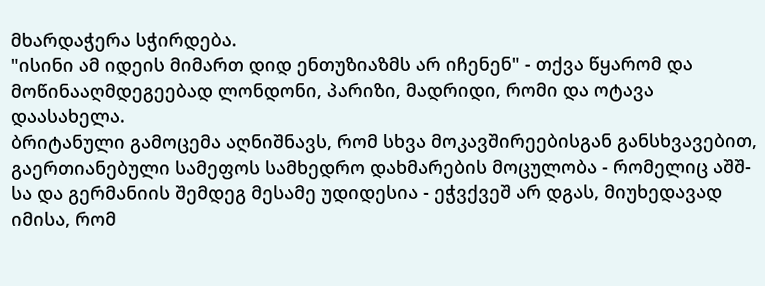მხარდაჭერა სჭირდება.
"ისინი ამ იდეის მიმართ დიდ ენთუზიაზმს არ იჩენენ" - თქვა წყარომ და მოწინააღმდეგეებად ლონდონი, პარიზი, მადრიდი, რომი და ოტავა დაასახელა.
ბრიტანული გამოცემა აღნიშნავს, რომ სხვა მოკავშირეებისგან განსხვავებით, გაერთიანებული სამეფოს სამხედრო დახმარების მოცულობა - რომელიც აშშ-სა და გერმანიის შემდეგ მესამე უდიდესია - ეჭვქვეშ არ დგას, მიუხედავად იმისა, რომ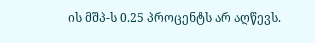ის მშპ-ს 0.25 პროცენტს არ აღწევს.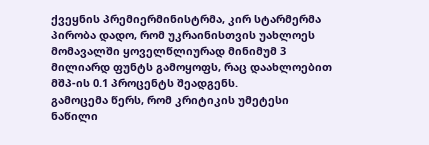ქვეყნის პრემიერმინისტრმა, კირ სტარმერმა პირობა დადო, რომ უკრაინისთვის უახლოეს მომავალში ყოველწლიურად მინიმუმ 3 მილიარდ ფუნტს გამოყოფს, რაც დაახლოებით მშპ-ის 0.1 პროცენტს შეადგენს.
გამოცემა წერს, რომ კრიტიკის უმეტესი ნაწილი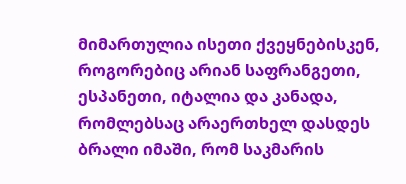მიმართულია ისეთი ქვეყნებისკენ, როგორებიც არიან საფრანგეთი, ესპანეთი, იტალია და კანადა, რომლებსაც არაერთხელ დასდეს ბრალი იმაში, რომ საკმარის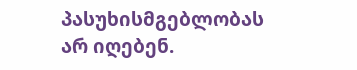პასუხისმგებლობას არ იღებენ.